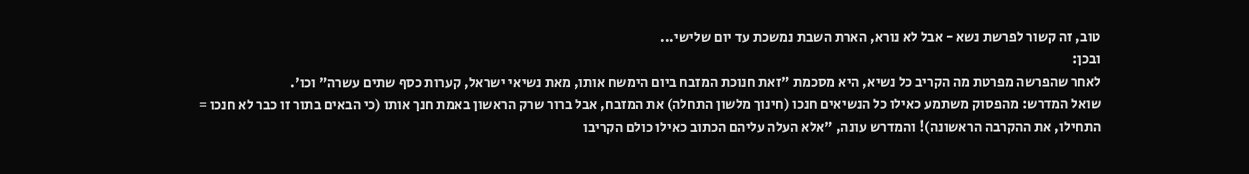טוב, זה קשור לפרשת נשא - אבל לא נורא, הארת השבת נמשכת עד יום שלישי...
ובכן:
לאחר שהפרשה מפרטת מה הקריב כל נשיא, היא מסכמת "זאת חנוכת המזבח ביום הימשח אותו, מאת נשיאי ישראל, קערות כסף שתים עשרה" וכו'.
שואל המדרש: מהפסוק משתמע כאילו כל הנשיאים חנכו (חינוך מלשון התחלה) את המזבח, אבל ברור שרק הראשון באמת חנך אותו (כי הבאים בתור זו כבר לא חנכו = התחילו, את ההקרבה הראשונה)! והמדרש עונה, "אלא העלה עליהם הכתוב כאילו כולם הקריבו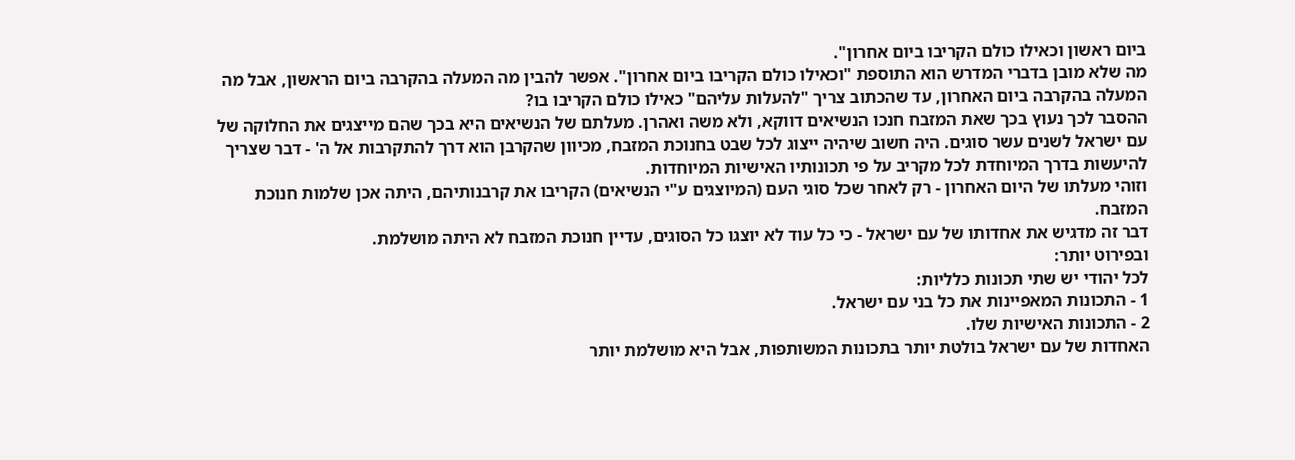ביום ראשון וכאילו כולם הקריבו ביום אחרון".
מה שלא מובן בדברי המדרש הוא התוספת "וכאילו כולם הקריבו ביום אחרון". אפשר להבין מה המעלה בהקרבה ביום הראשון, אבל מה המעלה בהקרבה ביום האחרון, עד שהכתוב צריך "להעלות עליהם" כאילו כולם הקריבו בו?
ההסבר לכך נעוץ בכך שאת המזבח חנכו הנשיאים דווקא, ולא משה ואהרן. מעלתם של הנשיאים היא בכך שהם מייצגים את החלוקה של עם ישראל לשנים עשר סוגים. היה חשוב שיהיה ייצוג לכל שבט בחנוכת המזבח, מכיוון שהקרבן הוא דרך להתקרבות אל ה' - דבר שצריך להיעשות בדרך המיוחדת לכל מקריב על פי תכונותיו האישיות המיוחדות.
וזוהי מעלתו של היום האחרון - רק לאחר שכל סוגי העם (המיוצגים ע"י הנשיאים) הקריבו את קרבנותיהם, היתה אכן שלמות חנוכת המזבח.
דבר זה מדגיש את אחדותו של עם ישראל - כי כל עוד לא יוצגו כל הסוגים, עדיין חנוכת המזבח לא היתה מושלמת.
ובפירוט יותר:
לכל יהודי יש שתי תכונות כלליות:
1 - התכונות המאפיינות את כל בני עם ישראל.
2 - התכונות האישיות שלו.
האחדות של עם ישראל בולטת יותר בתכונות המשותפות, אבל היא מושלמת יותר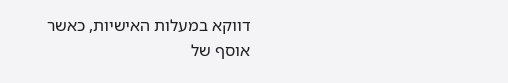דווקא במעלות האישיות, כאשר אוסף של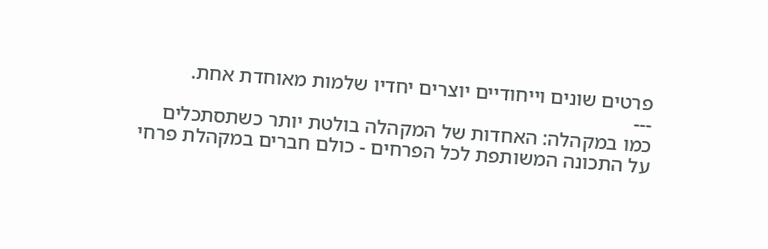פרטים שונים וייחודיים יוצרים יחדיו שלמות מאוחדת אחת.
---
כמו במקהלה: האחדות של המקהלה בולטת יותר כשתסתכלים על התכונה המשותפת לכל הפרחים - כולם חברים במקהלת פרחי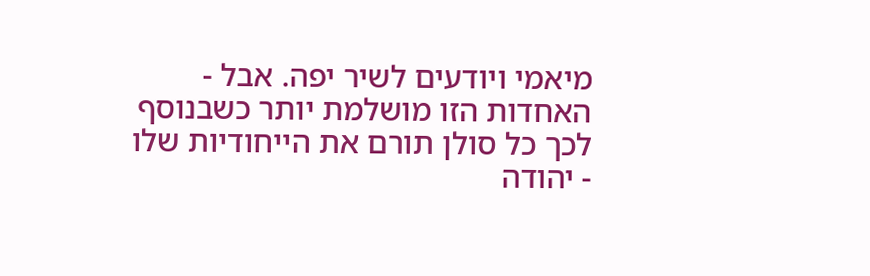מיאמי ויודעים לשיר יפה. אבל - האחדות הזו מושלמת יותר כשבנוסף לכך כל סולן תורם את הייחודיות שלו - יהודה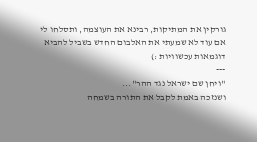גורקין את המתיקות, רבינא את העוצמה, ותסלחו לי אם עוד לא שמעתי את האלבום החדש בשביל להביא דוגמאות עכשוויות :)
---
"ויחן שם ישראל נגד ההר"...
ושנזכה באמת לקבל את התורה בשמחה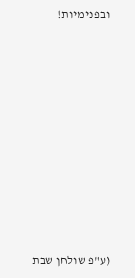ובפנימיות!










(ע"פ שולחן שבת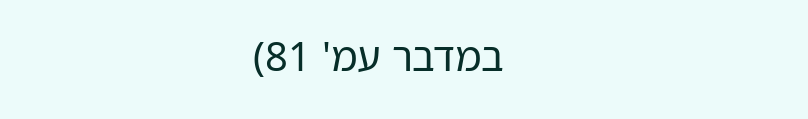במדבר עמ' 81)